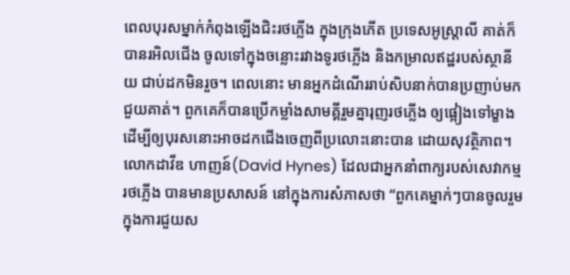ពេលបុរសម្នាក់កំពុងឡើងជិះរថភ្លើង ក្នុងក្រុងភើត ប្រទេសអូស្រ្តាលី គាត់ក៏បានរអិលជើង ចូលទៅក្នុងចន្លោះរវាងទូរថភ្លើង និងកម្រាលឥដ្ឋរបស់ស្ថានីយ ជាប់ដកមិនរួច។ ពេលនោះ មានអ្នកដំណើររាប់សិបនាក់បានប្រញាប់មកជួយគាត់។ ពួកគេក៏បានប្រើកម្លាំងសាមគ្គីរួមគ្នារុញរថភ្លើង ឲ្យផ្អៀងទៅម្ខាង ដើម្បីឲ្យបុរសនោះអាចដកជើងចេញពីប្រលោះនោះបាន ដោយសុវត្ថិភាព។ លោកដាវីឌ ហាញន៍(David Hynes) ដែលជាអ្នកនាំពាក្យរបស់សេវាកម្មរថភ្លើង បានមានប្រសាសន៍ នៅក្នុងការសំភាសថា “ពួកគេម្នាក់ៗបានចូលរួមក្នុងការជួយស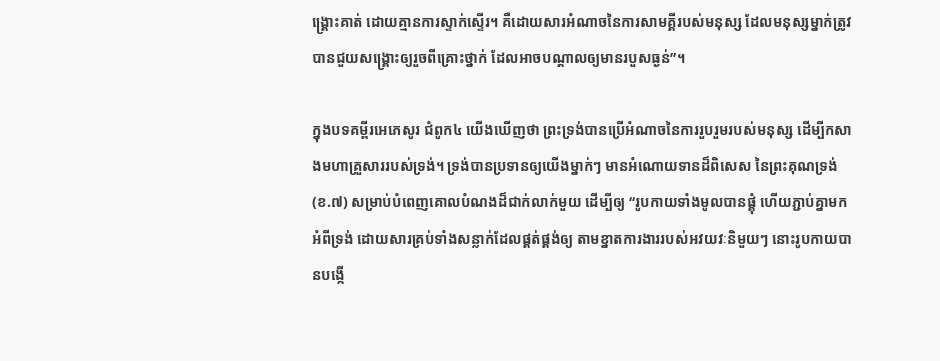ង្រ្គោះគាត់ ដោយគ្មានការស្ទាក់ស្ទើរ។ គឺដោយសារអំណាចនៃការសាមគ្គីរបស់មនុស្ស ដែលមនុស្សម្នាក់ត្រូវបានជួយសង្រ្គោះឲ្យរួចពីគ្រោះថ្នាក់ ដែលអាចបណ្តាលឲ្យមានរបួសធ្ងន់”។

ក្នុងបទគម្ពីរអេភេសូរ ជំពូក៤ យើងឃើញថា ព្រះទ្រង់បានប្រើអំណាចនៃការរួបរួមរបស់មនុស្ស ដើម្បីកសាងមហាគ្រួសាររបស់ទ្រង់។ ទ្រង់បានប្រទានឲ្យយើងម្នាក់ៗ មានអំណោយទានដ៏ពិសេស នៃព្រះគុណទ្រង់(ខ.៧) សម្រាប់បំពេញគោលបំណងដ៏ជាក់លាក់មួយ ដើម្បីឲ្យ “រូបកាយទាំងមូលបានផ្គុំ ហើយភ្ជាប់គ្នាមកអំពីទ្រង់ ដោយសារគ្រប់ទាំងសន្លាក់ដែលផ្គត់ផ្គង់ឲ្យ តាមខ្នាតការងាររបស់អវយវៈនិមួយៗ នោះរូបកាយបានបង្កើ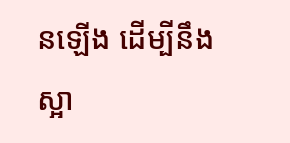នឡើង ដើម្បីនឹងស្អា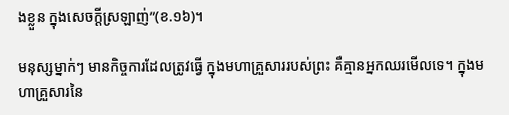ងខ្លួន ក្នុងសេចក្តីស្រឡាញ់”(ខ.១៦)។

មនុស្សម្នាក់ៗ មានកិច្ចការដែលត្រូវធ្វើ ក្នុងមហាគ្រួសាររបស់ព្រះ គឺគ្មានអ្នកឈរមើលទេ។ ក្នុងមហាគ្រួសារនៃ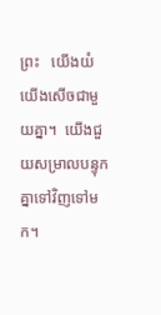ព្រះ   យើងយំ  យើងសើចជាមួយគ្នា។  យើងជួយសម្រាលបន្ទុកគ្នាទៅវិញទៅមក។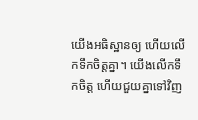យើងអធិស្ឋានឲ្យ ហើយលើកទឹកចិត្តគ្នា។ យើងលើកទឹកចិត្ត ហើយជួយគ្នាទៅវិញ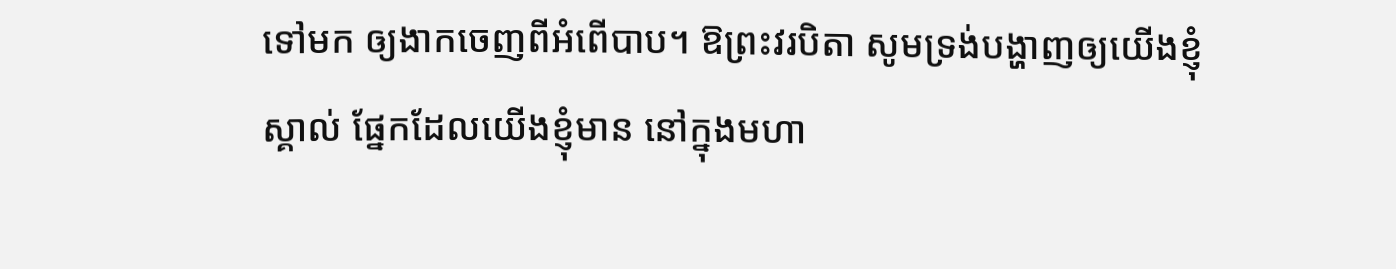ទៅមក ឲ្យងាកចេញពីអំពើបាប។ ឱព្រះវរបិតា សូមទ្រង់បង្ហាញឲ្យយើងខ្ញុំស្គាល់ ផ្នែកដែលយើងខ្ញុំមាន នៅក្នុងមហា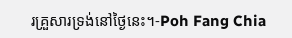រគ្រួសារទ្រង់នៅថ្ងៃនេះ។-Poh Fang Chia